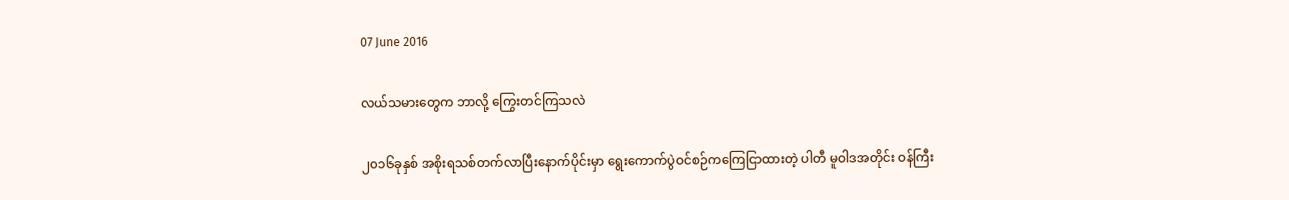07 June 2016

လယ်သမားတွေက ဘာလို့ ကြွေးတင်ကြသလဲ

၂၀၁၆ခုနှစ် အစိုးရသစ်တက်လာပြီးနောက်ပိုင်းမှာ ရွေးကောက်ပွဲဝင်စဉ်ကကြေငြာထားတဲ့ ပါတီ မူဝါဒအတိုင်း ဝန်ကြီး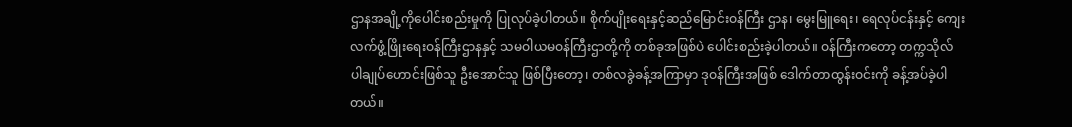ဌာနအချို့ကိုပေါင်းစည်းမှုကို ပြုလုပ်ခဲ့ပါတယ်။ စိုက်ပျိုးရေးနှင့်ဆည်မြောင်းဝန်ကြီး ဌာန၊ မွေးမြူရေး၊ ရေလုပ်ငန်းနှင့် ကျေးလက်ဖွံ့ဖြိုးရေးဝန်ကြီးဌာနနှင့် သမဝါယမဝန်ကြီးဌာတို့ကို တစ်ခုအဖြစ်ပဲ ပေါင်းစည်းခဲ့ပါတယ်။ ဝန်ကြီးကတော့ တက္ကသိုလ် ပါချုပ်ဟောင်းဖြစ်သူ ဦးအောင်သူ ဖြစ်ပြီးတော့၊ တစ်လခွဲခန့်အကြာမှာ ဒုဝန်ကြီးအဖြစ် ဒေါက်တာထွန်းဝင်းကို ခန့်အပ်ခဲ့ပါတယ်။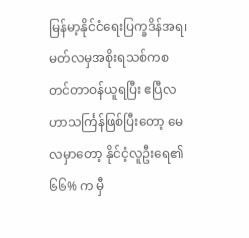မြန်မာ့နိုင်ငံရေးပြက္ခဒိန်အရ၊ မတ်လမှအစိုးရသစ်ကစတင်တာဝန်ယူရပြီး ဧပြီလဟာသင်္ကြန်ဖြစ်ပြီးတော့ မေလမှာတော့ နိုင်ငံ့လူဦးရေ၏ ၆၆% က မှီ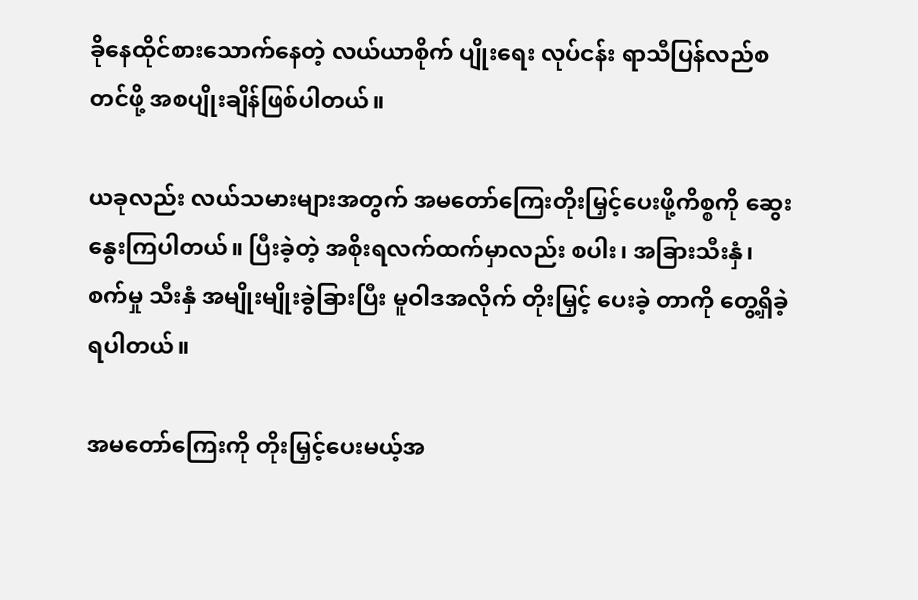ခိုနေထိုင်စားသောက်နေတဲ့ လယ်ယာစိုက် ပျိုးရေး လုပ်ငန်း ရာသီပြန်လည်စတင်ဖို့ အစပျိုးချိန်ဖြစ်ပါတယ်။

ယခုလည်း လယ်သမားများအတွက် အမတော်ကြေးတိုးမြှင့်ပေးဖို့ကိစ္စကို ဆွေးနွေးကြပါတယ်။ ပြီးခဲ့တဲ့ အစိုးရလက်ထက်မှာလည်း စပါး၊ အခြားသီးနှံ၊ စက်မှု သီးနှံ အမျိုးမျိုးခွဲခြားပြီး မူဝါဒအလိုက် တိုးမြှင့် ပေးခဲ့ တာကို တွေ့ရှိခဲ့ရပါတယ်။

အမတော်ကြေးကို တိုးမြှင့်ပေးမယ့်အ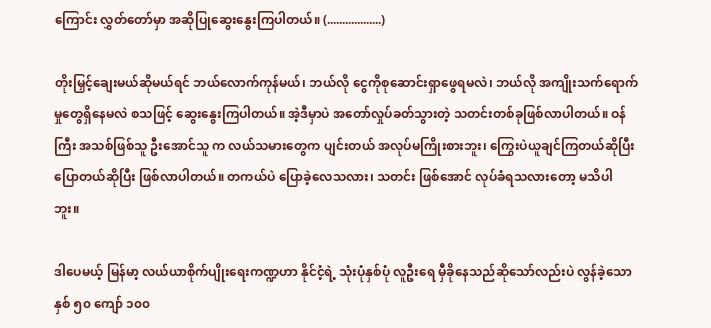ကြောင်း လွှတ်တော်မှာ အဆိုပြုဆွေးနွေးကြပါတယ်။ (..................)

တိုးမြှင့်ချေးမယ်ဆိုမယ်ရင် ဘယ်လောက်ကုန်မယ်၊ ဘယ်လို ငွေကိုစုဆောင်းရှာဖွေရမလဲ၊ ဘယ်လို အကျိုးသက်ရောက်မှုတွေရှိနေမလဲ စသဖြင့် ဆွေးနွေးကြပါတယ်။ အဲ့ဒီမှာပဲ အတော်လှုပ်ခတ်သွားတဲ့ သတင်းတစ်ခုဖြစ်လာပါတယ်။ ဝန်ကြီး အသစ်ဖြစ်သူ ဦးအောင်သူ က လယ်သမားတွေက ပျင်းတယ် အလုပ်မကြိုးစားဘူး၊ ကြွေးပဲယူချင်ကြတယ်ဆိုပြီး ပြောတယ်ဆိုပြီး ဖြစ်လာပါတယ်။ တကယ်ပဲ ပြောခဲ့လေသလား၊ သတင်း ဖြစ်အောင် လုပ်ခံရသလားတော့ မသိပါဘူး။

ဒါပေမယ့် မြန်မာ့ လယ်ယာစိုက်ပျိုးရေးကဏ္ဍဟာ နိုင်ငံ့ရဲ့ သုံးပုံနှစ်ပုံ လူဦးရေ မှီခိုနေသည်ဆိုသော်လည်းပဲ လွန်ခဲ့သော နှစ် ၅၀ ကျော် ၁၀၀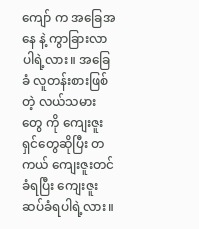ကျော် က အခြေအနေ နဲ့ ကွာခြားလာပါရဲ့လား။ အခြေခံ လူတန်းစားဖြစ်တဲ့ လယ်သမားတွေ ကို ကျေးဇူးရှင်တွေဆိုပြီး တကယ် ကျေးဇူးတင်ခံရပြီး ကျေးဇူးဆပ်ခံရပါရဲ့လား။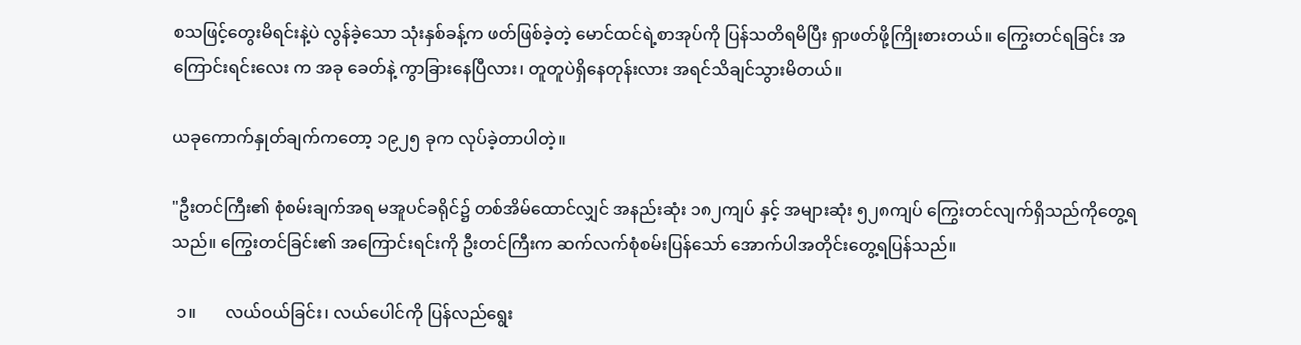စသဖြင့်တွေးမိရင်းနဲ့ပဲ လွန်ခဲ့သော သုံးနှစ်ခန့်က ဖတ်ဖြစ်ခဲ့တဲ့ မောင်ထင်ရဲ့စာအုပ်ကို ပြန်သတိရမိပြီး ရှာဖတ်ဖို့ကြိုးစားတယ်။ ကြွေးတင်ရခြင်း အကြောင်းရင်းလေး က အခု ခေတ်နဲ့ ကွာခြားနေပြီလား၊ တူတူပဲရှိနေတုန်းလား အရင်သိချင်သွားမိတယ်။

ယခုကောက်နှုတ်ချက်ကတော့ ၁၉၂၅ ခုက လုပ်ခဲ့တာပါတဲ့။

"ဦးတင်ကြီး၏ စုံစမ်းချက်အရ မအူပင်ခရိုင်၌ တစ်အိမ်ထောင်လျှင် အနည်းဆုံး ၁၈၂ကျပ် နှင့် အများဆုံး ၅၂၈ကျပ် ကြွေးတင်လျက်ရှိသည်ကိုတွေ့ရသည်။ ကြွေးတင်ခြင်း၏ အကြောင်းရင်းကို ဦးတင်ကြီးက ဆက်လက်စုံစမ်းပြန်သော် အောက်ပါအတိုင်းတွေ့ရပြန်သည်။

 ၁။       လယ်ဝယ်ခြင်း၊ လယ်ပေါင်ကို ပြန်လည်ရွေး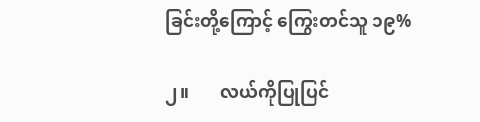ခြင်းတို့ကြောင့် ကြွေးတင်သူ ၁၉%

၂။       လယ်ကိုပြုပြင်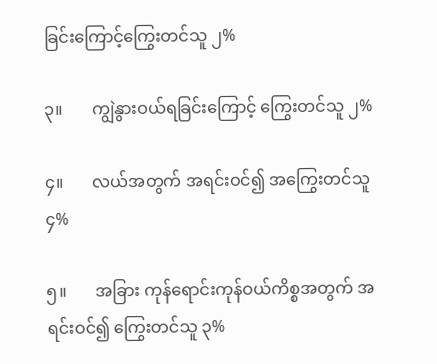ခြင်းကြောင့်ကြွေးတင်သူ ၂%

၃။       ကျွဲနွားဝယ်ရခြင်းကြောင့် ကြွေးတင်သူ ၂%

၄။       လယ်အတွက် အရင်းဝင်၍ အကြွေးတင်သူ ၄%

၅။       အခြား ကုန်ရောင်းကုန်ဝယ်ကိစ္စအတွက် အရင်းဝင်၍ ကြွေးတင်သူ ၃%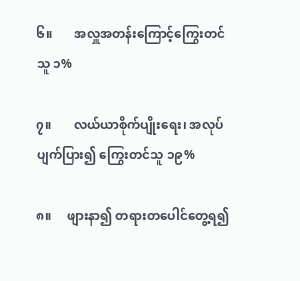၆။       အလှူအတန်းကြောင့်ကြွေးတင်သူ ၁%

၇။       လယ်ယာစိုက်ပျိုးရေး၊ အလုပ်ပျက်ပြား၍ ကြွေးတင်သူ ၁၉%

၈။     ဖျားနာ၍ တရားတပေါင်တွေ့ရ၍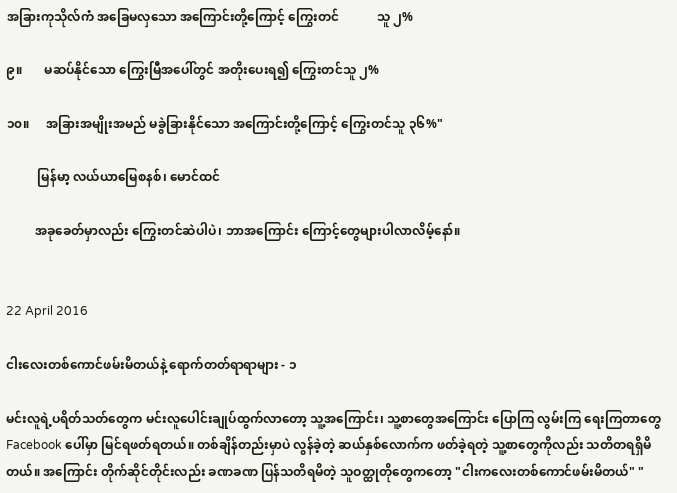အခြားကုသိုလ်ကံ အခြေမလှသော အကြောင်းတို့ကြောင့် ကြွေးတင်            သူ ၂%

၉။       မဆပ်နိုင်သော ကြွေးမြီအပေါ်တွင် အတိုးပေးရ၍ ကြွေးတင်သူ ၂%

၁၀။     အခြားအမျိုးအမည် မခွဲခြားနိုင်သော အကြောင်းတို့ကြောင့် ကြွေးတင်သူ ၃၆%"

          မြန်မာ့ လယ်ယာမြေစနစ်၊ မောင်ထင်

         အခုခေတ်မှာလည်း ကြွေးတင်ဆဲပါပဲ၊ ဘာအကြောင်း ကြောင့်တွေများပါလာလိမ့်နော်။


22 April 2016

ငါးလေးတစ်ကောင်ဖမ်းမိတယ်နဲ့ ရောက်တတ်ရာရာများ - ၁

မင်းလူရဲ့ပရိတ်သတ်တွေက မင်းလူပေါင်းချုပ်ထွက်လာတော့ သူ့အကြောင်း၊ သူ့စာတွေအကြောင်း ပြောကြ လွမ်းကြ ရေးကြတာတွေ Facebook ပေါ်မှာ မြင်ရဖတ်ရတယ်။ တစ်ချိန်တည်းမှာပဲ လွန်ခဲ့တဲ့ ဆယ်နှစ်လောက်က ဖတ်ခဲ့ရတဲ့ သူ့စာတွေကိုလည်း သတိတရရှိမိတယ်။ အကြောင်း တိုက်ဆိုင်တိုင်းလည်း ခဏခဏ ပြန်သတိရမိတဲ့ သူဝတ္ထုတိုတွေကတော့ "ငါးကလေးတစ်ကောင်ဖမ်းမိတယ်" "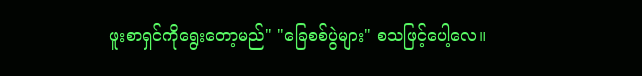ဖူးစာရှင်ကိုရွေးတော့မည်" "ခြေစစ်ပွဲများ" စသဖြင့်ပေါ့လေ။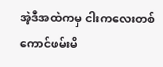အဲ့ဒီအထဲကမှ ငါးကလေးတစ်ကောင်ဖမ်းမိ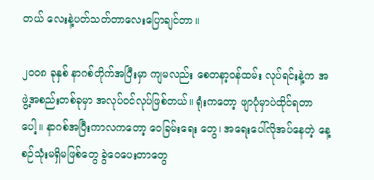တယ် လေးနဲ့ပတ်သတ်တာလေးပြောချင်တာ။

၂၀၀၈ ခုနှစ် နာဂစ်တိုက်အပြီးမှာ ကျမလည်း စေတနာ့ဝန်ထမ်း လုပ်ရင်းနဲ့က အဖွဲ့အစည်းတစ်ခုမှာ အလုပ်ဝင်လုပ်ဖြစ်တယ်။ ရုံးကတော့ ဖျာပုံမှာပဲထိုင်ရတာပေါ့။ နာဂစ်အပြီးကာလကတော့ ဝေခြမ်းရေး တွေ၊ အရေးပေါ်လိုအပ်နေတဲ့ နေ့စဉ်သုံးမရှိမဖြစ်တွေ ခွဲဝေပေးတာတွေ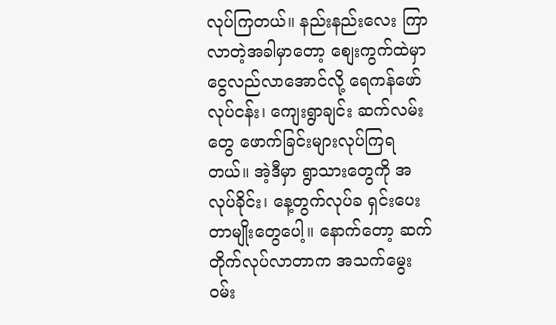လုပ်ကြတယ်။ နည်းနည်းလေး ကြာလာတဲ့အခါမှာတော့ စျေးကွက်ထဲမှာ ငွေလည်လာအောင်လို့ ရေကန်ဖော်လုပ်ငန်း၊ ကျေးရွာချင်း ဆက်လမ်းတွေ ဖောက်ခြင်းများလုပ်ကြရတယ်။ အဲ့ဒီမှာ ရွာသားတွေကို အလုပ်ခိုင်း၊ နေ့တွက်လုပ်ခ ရှင်းပေးတာမျိုးတွေပေါ့။ နောက်တော့ ဆက်တိုက်လုပ်လာတာက အသက်မွေးဝမ်း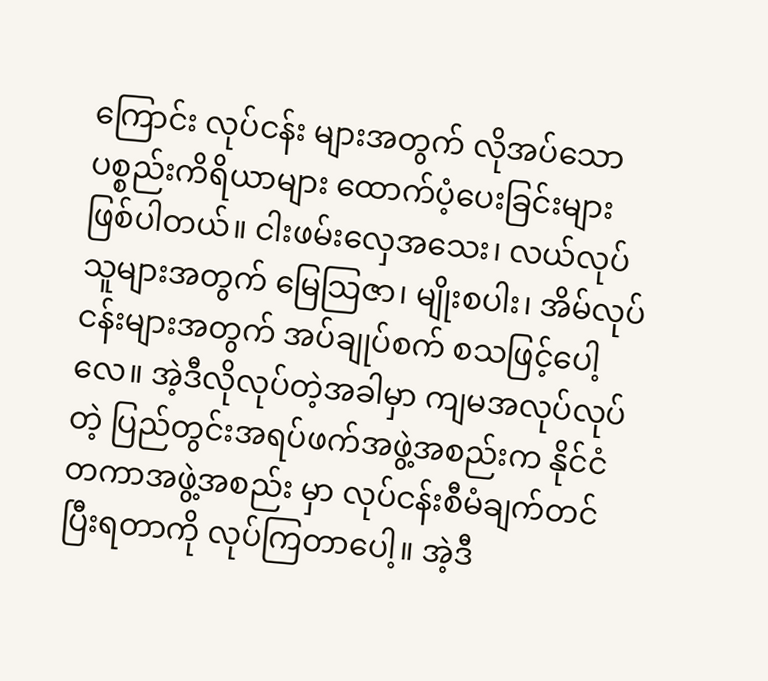ကြောင်း လုပ်ငန်း များအတွက် လိုအပ်သော ပစ္စည်းကိရိယာများ ထောက်ပံ့ပေးခြင်းများဖြစ်ပါတယ်။ ငါးဖမ်းလှေအသေး၊ လယ်လုပ်သူများအတွက် မြေသြဇာ၊ မျိုးစပါး၊ အိမ်လုပ်ငန်းများအတွက် အပ်ချုပ်စက် စသဖြင့်ပေါ့လေ။ အဲ့ဒီလိုလုပ်တဲ့အခါမှာ ကျမအလုပ်လုပ်တဲ့ ပြည်တွင်းအရပ်ဖက်အဖွဲ့အစည်းက နိုင်ငံတကာအဖွဲ့အစည်း မှာ လုပ်ငန်းစီမံချက်တင်ပြီးရတာကို လုပ်ကြတာပေါ့။ အဲ့ဒီ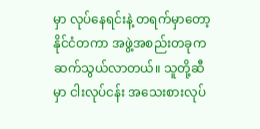မှာ လုပ်နေရင်းနဲ့ တရက်မှာတော့ နိုင်ငံတကာ အဖွဲ့အစည်းတခုကဆက်သွယ်လာတယ်။ သူတို့ဆီမှာ ငါးလုပ်ငန်း အသေးစားလုပ်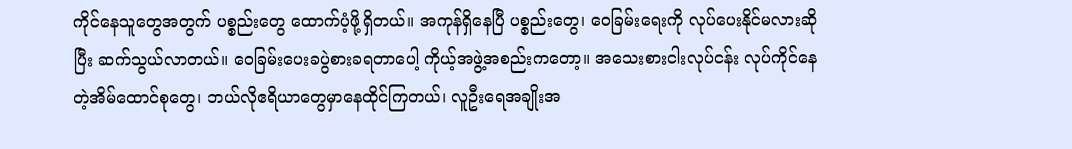ကိုင်နေသူတွေအတွက် ပစ္စည်းတွေ ထောက်ပံ့ဖို့ရှိတယ်။ အကုန်ရှိနေပြီ ပစ္စည်းတွေ၊ ဝေခြမ်းရေးကို လုပ်ပေးနိုင်မလားဆိုပြီး ဆက်သွယ်လာတယ်။ ဝေခြမ်းပေးခပွဲစားခရတာပေါ့ ကိုယ့်အဖွဲ့အစည်းကတော့။ အသေးစားငါးလုပ်ငန်း လုပ်ကိုင်နေတဲ့အိမ်ထောင်စုတွေ၊ ဘယ်လိုဧရိယာတွေမှာနေထိုင်ကြတယ်၊ လူဦးရေအချိုးအ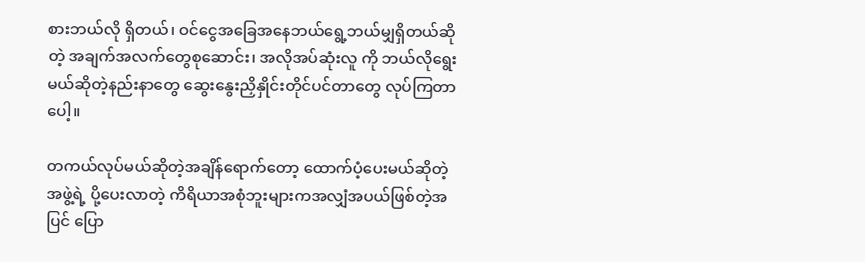စားဘယ်လို ရှိတယ်၊ ဝင်ငွေအခြေအနေဘယ်ရွေ့ဘယ်မျှရှိတယ်ဆိုတဲ့ အချက်အလက်တွေစုဆောင်း၊ အလိုအပ်ဆုံးလူ ကို ဘယ်လိုရွေးမယ်ဆိုတဲ့နည်းနာတွေ ဆွေးနွေးညှိနှိုင်းတိုင်ပင်တာတွေ လုပ်ကြတာပေါ့။

တကယ်လုပ်မယ်ဆိုတဲ့အချိန်ရောက်တော့ ထောက်ပံ့ပေးမယ်ဆိုတဲ့အဖွဲ့ရဲ့ ပို့ပေးလာတဲ့ ကိရိယာအစုံဘူးများကအလျှံအပယ်ဖြစ်တဲ့အပြင် ပြော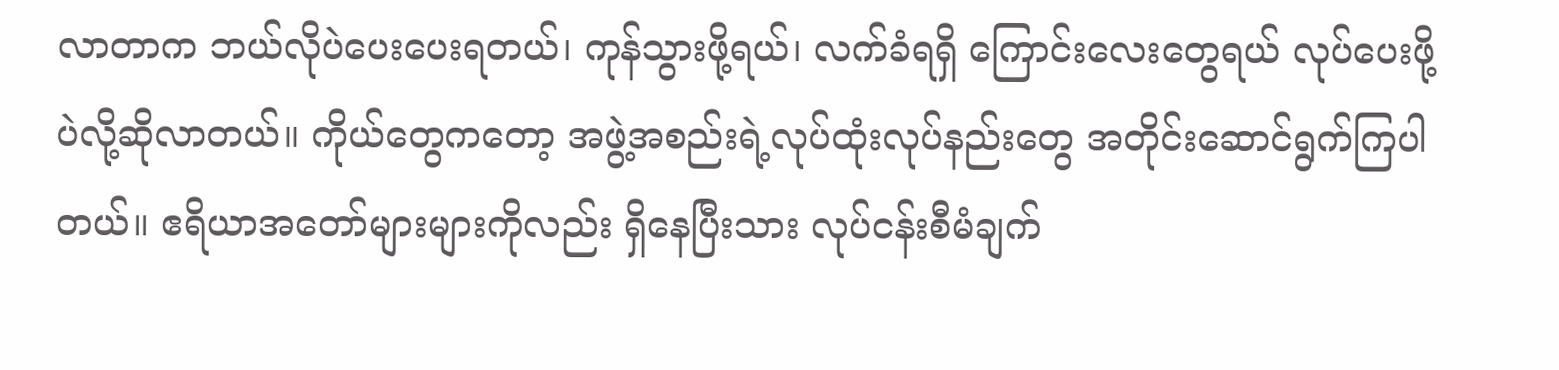လာတာက ဘယ်လိုပဲပေးပေးရတယ်၊ ကုန်သွားဖို့ရယ်၊ လက်ခံရရှိ ကြောင်းလေးတွေရယ် လုပ်ပေးဖို့ပဲလို့ဆိုလာတယ်။ ကိုယ်တွေကတော့ အဖွဲ့အစည်းရဲ့လုပ်ထုံးလုပ်နည်းတွေ အတိုင်းဆောင်ရွက်ကြပါတယ်။ ဧရိယာအတော်များများကိုလည်း ရှိနေပြီးသား လုပ်ငန်းစီမံချက်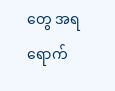တွေ အရ ရောက်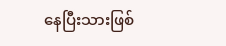နေပြီးသားဖြစ်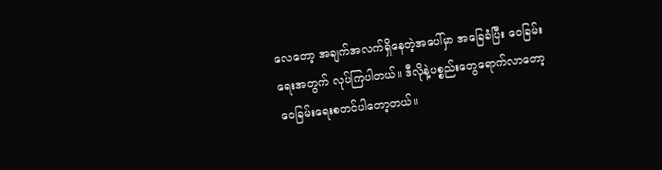လေတော့ အချက်အလက်ရှိနေတဲ့အပေါ်မှာ အခြေခံပြီး ဝေခြမ်းရေးအတွက် လုပ်ကြပါတယ်။ ဒီလိုနဲ့ပစ္စည်းတွေရောက်လာတော့ ဝေခြမ်းရေးစတင်ပါတော့တယ်။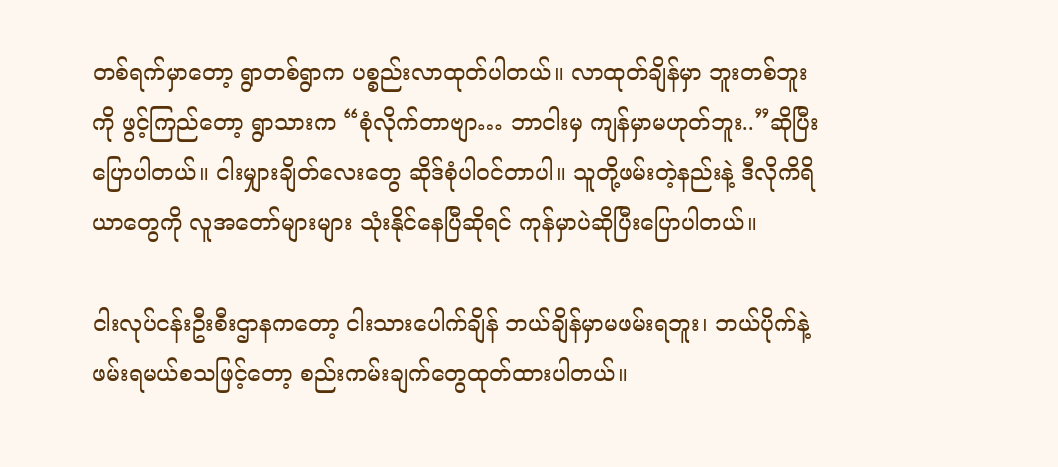တစ်ရက်မှာတော့ ရွာတစ်ရွာက ပစ္စည်းလာထုတ်ပါတယ်။ လာထုတ်ချိန်မှာ ဘူးတစ်ဘူးကို ဖွင့်ကြည်တော့ ရွာသားက “စုံလိုက်တာဗျာ… ဘာငါးမှ ကျန်မှာမဟုတ်ဘူး..”ဆိုပြီးပြောပါတယ်။ ငါးမျှားချိတ်လေးတွေ ဆိုဒ်စုံပါဝင်တာပါ။ သူတို့ဖမ်းတဲ့နည်းနဲ့ ဒီလိုကိရိယာတွေကို လူအတော်များများ သုံးနိုင်နေပြီဆိုရင် ကုန်မှာပဲဆိုပြီးပြောပါတယ်။

ငါးလုပ်ငန်းဦးစီးဌာနကတော့ ငါးသားပေါက်ချိန် ဘယ်ချိန်မှာမဖမ်းရဘူး၊ ဘယ်ပိုက်နဲ့ ဖမ်းရမယ်စသဖြင့်တော့ စည်းကမ်းချက်တွေထုတ်ထားပါတယ်။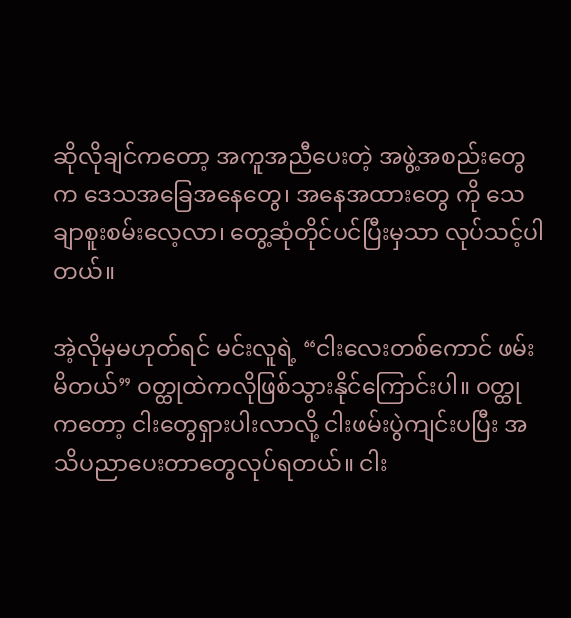ဆိုလိုချင်ကတော့ အကူအညီပေးတဲ့ အဖွဲ့အစည်းတွေက ဒေသအခြေအနေတွေ၊ အနေအထားတွေ ကို သေချာစူးစမ်းလေ့လာ၊ တွေ့ဆုံတိုင်ပင်ပြီးမှသာ လုပ်သင့်ပါတယ်။

အဲ့လိုမှမဟုတ်ရင် မင်းလူရဲ့ “ငါးလေးတစ်ကောင် ဖမ်းမိတယ်” ဝတ္ထုထဲကလိုဖြစ်သွားနိုင်ကြောင်းပါ။ ဝတ္ထုကတော့ ငါးတွေရှားပါးလာလို့ ငါးဖမ်းပွဲကျင်းပပြီး အသိပညာပေးတာတွေလုပ်ရတယ်။ ငါး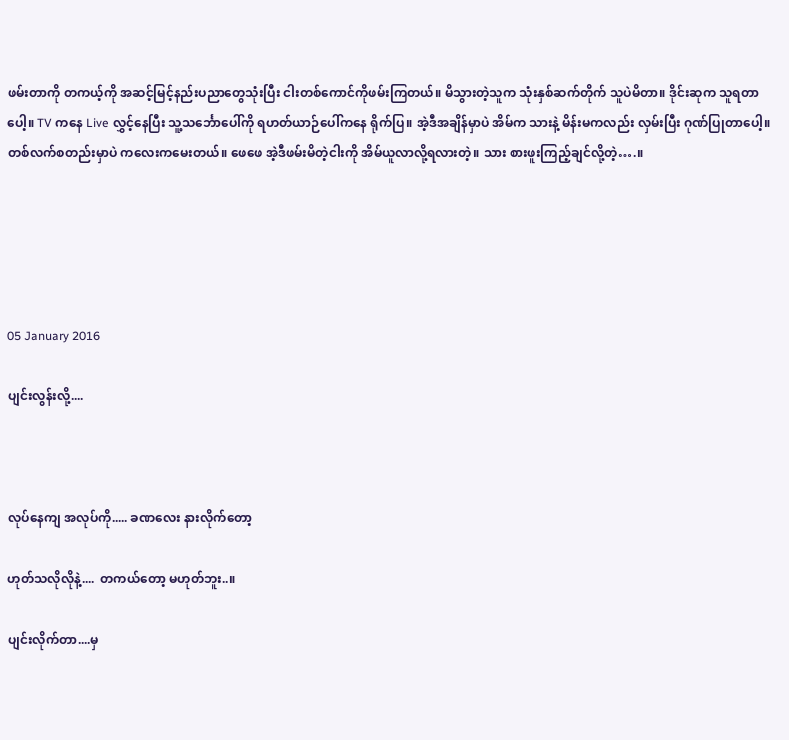ဖမ်းတာကို တကယ့်ကို အဆင့်မြင့်နည်းပညာတွေသုံးပြီး ငါးတစ်ကောင်ကိုဖမ်းကြတယ်။ မိသွားတဲ့သူက သုံးနှစ်ဆက်တိုက် သူပဲမိတာ။ ဒိုင်းဆုက သူရတာပေါ့။ TV ကနေ Live လွှင့်နေပြီး သူ့သင်္ဘောပေါ်ကို ရဟတ်ယာဉ်ပေါ်ကနေ ရိုက်ပြ။ အဲ့ဒီအချိန်မှာပဲ အိမ်က သားနဲ့ မိန်းမကလည်း လှမ်းပြီး ဂုဏ်ပြုတာပေါ့။ တစ်လက်စတည်းမှာပဲ ကလေးကမေးတယ်။ ဖေဖေ အဲ့ဒီဖမ်းမိတဲ့ငါးကို အိမ်ယူလာလို့ရလားတဲ့။ သား စားဖူးကြည့်ချင်လို့တဲ့….။





05 January 2016

ပျင်းလွန်းလို့....



လုပ်နေကျ အလုပ်ကို..... ခဏလေး နားလိုက်တော့

ဟုတ်သလိုလိုနဲ့....  တကယ်တော့ မဟုတ်ဘူး..။

ပျင်းလိုက်တာ....မှ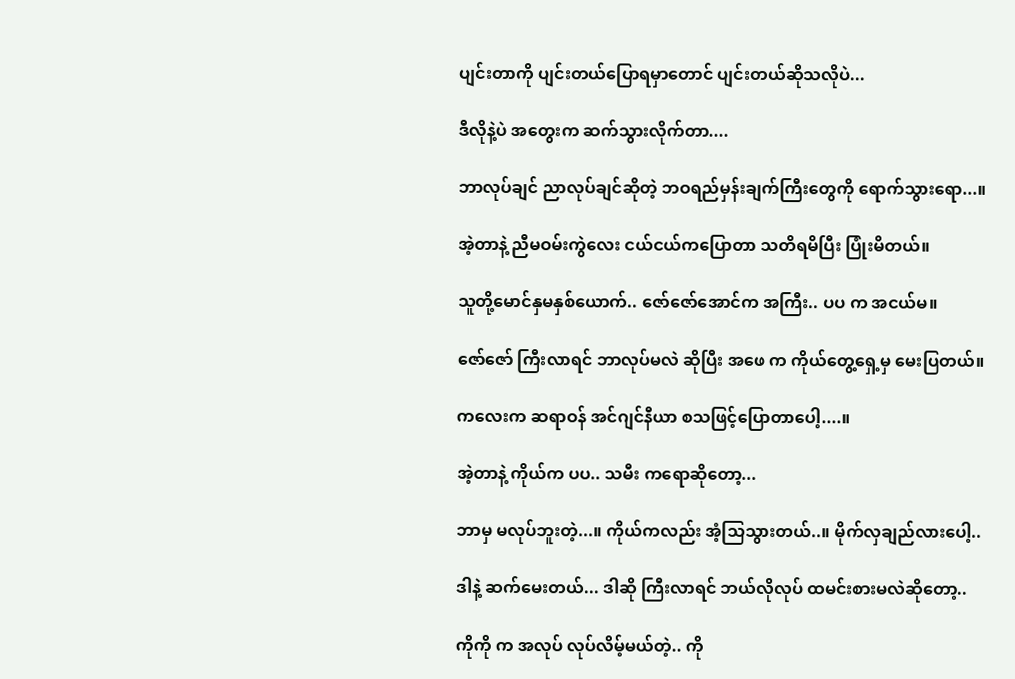ပျင်းတာကို ပျင်းတယ်ပြောရမှာတောင် ပျင်းတယ်ဆိုသလိုပဲ...

ဒီလိုနဲ့ပဲ အတွေးက ဆက်သွားလိုက်တာ....

ဘာလုပ်ချင် ညာလုပ်ချင်ဆိုတဲ့ ဘဝရည်မှန်းချက်ကြီးတွေကို ရောက်သွားရော...။

အဲ့တာနဲ့ ညီမဝမ်းကွဲလေး ငယ်ငယ်ကပြောတာ သတိရမိပြီး ပြုံးမိတယ်။

သူတို့မောင်နှမနှစ်ယောက်.. ဇော်ဇော်အောင်က အကြီး.. ပပ က အငယ်မ။

ဇော်ဇော် ကြီးလာရင် ဘာလုပ်မလဲ ဆိုပြီး အဖေ က ကိုယ်တွေ့ရှေ့မှ မေးပြတယ်။

ကလေးက ဆရာဝန် အင်ဂျင်နီယာ စသဖြင့်ပြောတာပေါ့....။

အဲ့တာနဲ့ ကိုယ်က ပပ.. သမီး ကရောဆိုတော့...

ဘာမှ မလုပ်ဘူးတဲ့...။ ကိုယ်ကလည်း အံ့သြသွားတယ်..။ မိုက်လှချည်လားပေါ့..

ဒါနဲ့ ဆက်မေးတယ်... ဒါဆို ကြီးလာရင် ဘယ်လိုလုပ် ထမင်းစားမလဲဆိုတော့..

ကိုကို က အလုပ် လုပ်လိမ့်မယ်တဲ့.. ကို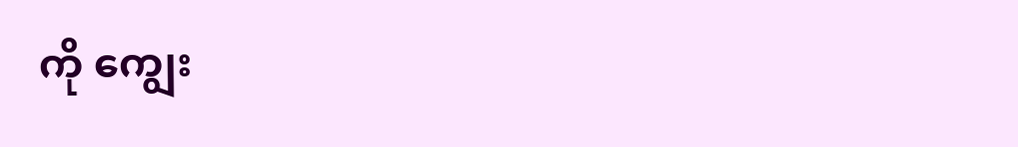ကို ကျွေး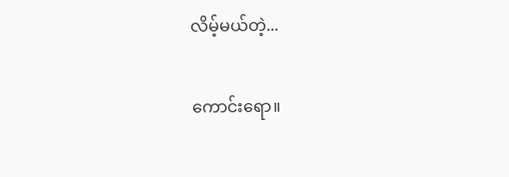လိမ့်မယ်တဲ့...

ကောင်းရော။